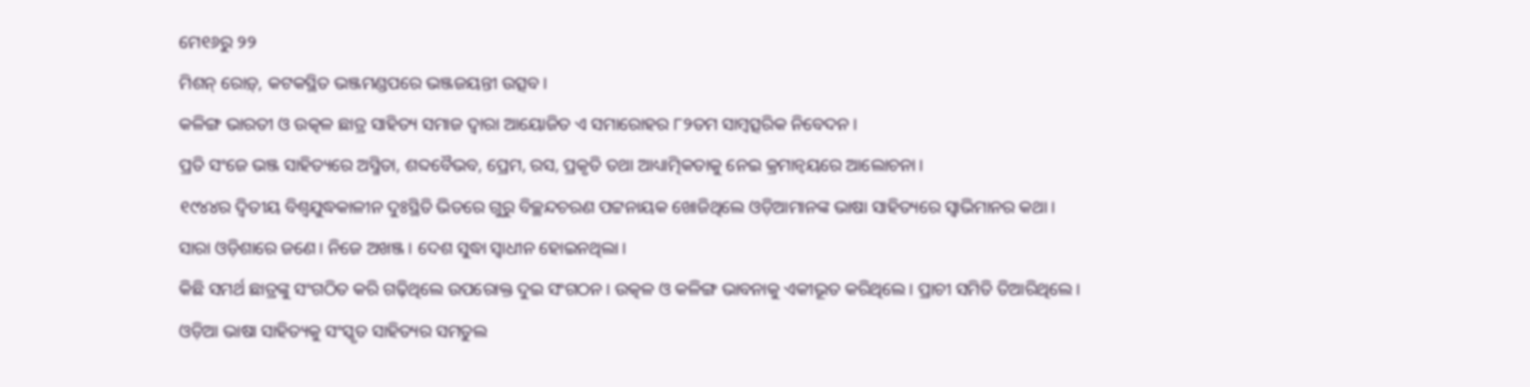ମେ୧୬ରୁ ୨୨
ମିଶନ୍ ରୋଡ଼୍, କଟକସ୍ଥିତ ଭଞ୍ଜମଣ୍ଡପରେ ଭଞ୍ଜଜୟନ୍ତୀ ଉତ୍ସବ।
କଳିଙ୍ଗ ଭାରତୀ ଓ ଉତ୍କଳ ଛାତ୍ର ସାହିତ୍ୟ ସମାଜ ଦ୍ବାରା ଆୟୋଜିତ ଏ ସମାରୋହର ୮୨ତମ ସାମ୍ବତ୍ସରିକ ନିବେଦନ।
ପ୍ରତି ସଂଜେ ଭଞ୍ଜ ସାହିତ୍ୟରେ ଅସ୍ମିତା, ଶବ୍ଦବୈଭବ, ପ୍ରେମ, ରସ, ପ୍ରକୃତି ତଥା ଆଧ୍ୟାତ୍ମିକତାକୁ ନେଇ କ୍ରମାନ୍ୱୟରେ ଆଲୋଚନା।
୧୯୪୪ର ଦ୍ବିତୀୟ ବିଶ୍ବଯୁଦ୍ଧକାଳୀନ ଦୁଃସ୍ଥିତି ଭିତରେ ଗୁରୁ ବିଚ୍ଛନ୍ଦଚରଣ ପଟ୍ଟନାୟକ ଖୋଜିଥିଲେ ଓଡ଼ିଆମାନଙ୍କ ଭାଷା ସାହିତ୍ୟରେ ସ୍ୱାଭିମାନର କଥା।
ସାରା ଓଡ଼ିଶାରେ ଜଣେ। ନିଜେ ଅଖଞ୍ଜ। ଦେଶ ସୁଦ୍ଧା ସ୍ବାଧୀନ ହୋଇନଥିଲା।
କିଛି ସମର୍ଥ ଛାତ୍ରଙ୍କୁ ସଂଗଠିତ କରି ଗଢ଼ିଥିଲେ ଉପରୋକ୍ତ ଦୁଇ ସଂଗଠନ। ଉତ୍କଳ ଓ କଳିଙ୍ଗ ଭାବନାକୁ ଏକୀଭୂତ କରିଥିଲେ। ପ୍ରାଚୀ ସମିତି ତିଆରିଥିଲେ।
ଓଡ଼ିଆ ଭାଷା ସାହିତ୍ୟକୁ ସଂସ୍କୃତ ସାହିତ୍ୟର ସମତୁଲ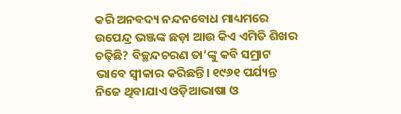କରି ଅନବଦ୍ୟ ନନ୍ଦନବୋଧ ମାଧ୍ୟମରେ ଉପେନ୍ଦ୍ର ଭଞ୍ଜଙ୍କ ଛଡ଼ା ଆଉ କିଏ ଏମିତି ଶିଖର ଚଢ଼ିଛି? ବିଚ୍ଛନ୍ଦଚରଣ ତା’ଙ୍କୁ କବି ସମ୍ରାଟ ଭାବେ ସ୍ବୀକାର କରିଛନ୍ତି। ୧୯୬୧ ପର୍ଯ୍ୟନ୍ତ ନିଜେ ଥିବାଯାଏ ଓଡ଼ିଆଭାଷା ଓ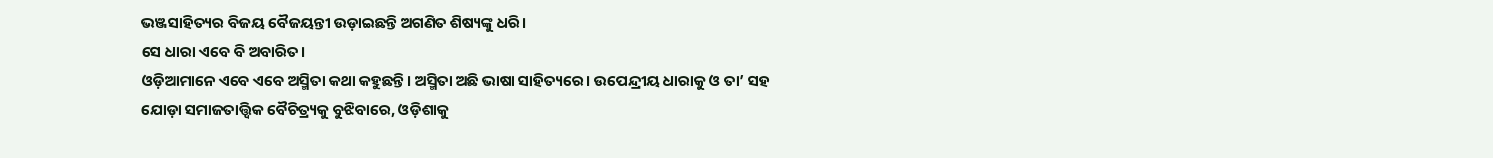ଭଞ୍ଜସାହିତ୍ୟର ବିଜୟ ବୈଜୟନ୍ତୀ ଉଡ଼ାଇଛନ୍ତି ଅଗଣିତ ଶିଷ୍ୟଙ୍କୁ ଧରି।
ସେ ଧାରା ଏବେ ବି ଅବାରିତ।
ଓଡ଼ିଆମାନେ ଏବେ ଏବେ ଅସ୍ମିତା କଥା କହୁଛନ୍ତି। ଅସ୍ମିତା ଅଛି ଭାଷା ସାହିତ୍ୟରେ। ଉପେନ୍ଦ୍ରୀୟ ଧାରାକୁ ଓ ତା’ ସହ ଯୋଡ଼ା ସମାଜତାତ୍ତ୍ବିକ ବୈଚିତ୍ର୍ୟକୁ ବୁଝିବାରେ, ଓଡ଼ିଶାକୁ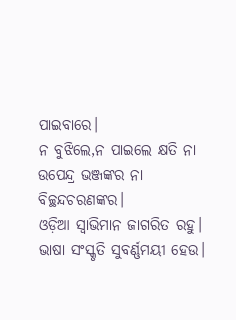ପାଇବାରେ।
ନ ବୁଝିଲେ,ନ ପାଇଲେ କ୍ଷତି ନା ଉପେନ୍ଦ୍ର ଭଞ୍ଜଙ୍କର ନା ବିଚ୍ଛନ୍ଦଚରଣଙ୍କର।
ଓଡ଼ିଆ ସ୍ୱାଭିମାନ ଜାଗରିତ ରହୁ। ଭାଷା ସଂସ୍କୃତି ସୁବର୍ଣ୍ଣମୟୀ ହେଉ।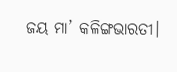ଜୟ ମା’ କଳିଙ୍ଗଭାରତୀ।